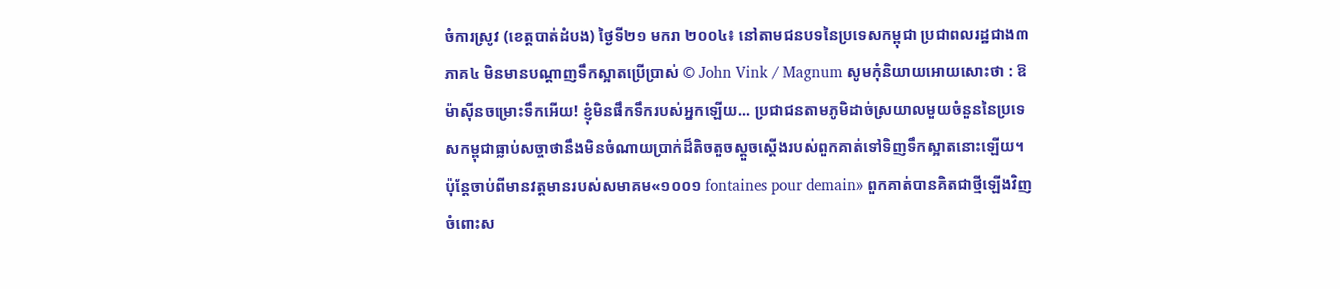ចំការស្រូវ (ខេត្តបាត់ដំបង) ថ្ងៃទី២១ មករា ២០០៤៖ នៅតាមជនបទនៃប្រទេសកម្ពុជា ប្រជាពលរដ្ឋជាង៣ភាគ៤ មិនមានបណ្តាញទឹកស្អាតប្រើប្រាស់ © John Vink / Magnum សូមកុំនិយាយអោយសោះថា : ឱម៉ាស៊ីនចម្រោះទឹកអើយ! ខ្ញុំមិនផឹកទឹករបស់អ្នកឡើយ... ប្រជាជនតាមភូមិដាច់ស្រយាលមួយចំនួននៃប្រទេសកម្ពុជាធ្លាប់សច្ចាថានឹងមិនចំណាយប្រាក់ដ៏តិចតួចស្តួចស្តើងរបស់ពួកគាត់ទៅទិញទឹកស្អាតនោះឡើយ។ ប៉ុន្តែចាប់ពីមានវត្តមានរបស់សមាគម«១០០១ fontaines pour demain» ពួកគាត់បានគិតជាថ្មីឡើងវិញចំពោះស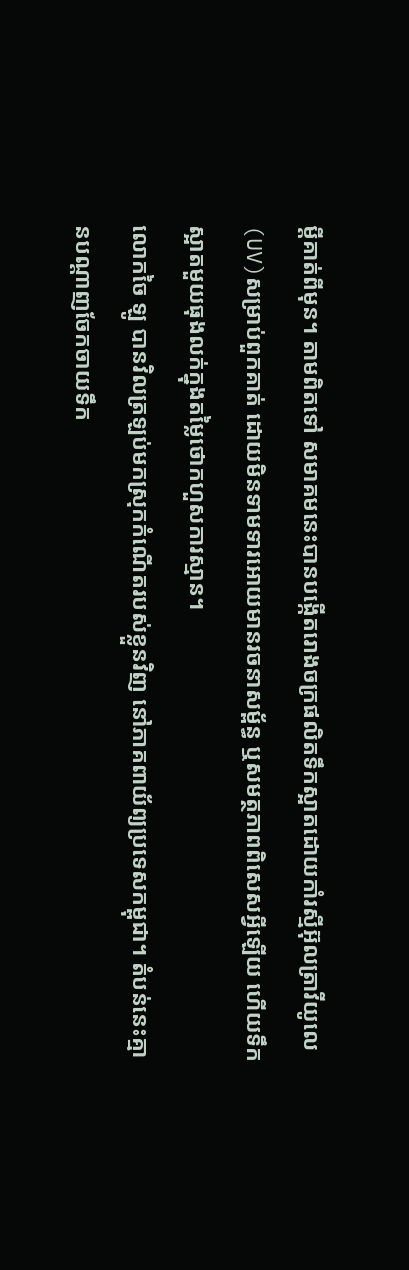ម្តីគាត់ពីមុន។ តាមពិតទៅ សមាគមនេះបានបង្កើតរោងចក្រផលិតទឹកស្អាតដោយកាំរស្មីអ៊ុលត្រាវីយូលេ (UV)សម្រាប់ពួកគាត់ ដោយមិនទាមទារអោយមានរចនាសម្ព័ន្ធ ឬសមត្ថភាពពិសេសអ្វីឡើយ ហើយទឹកស្អាតមួយធុងលក់ក្នុងតម្លៃថោកហួសការស្មាន។
លោកចៃ ឡូ បានវិលត្រឡប់មកស្រុកកំណើតរបស់ខ្លួនវិញ នៅភាគពាយ័ព្យប្រទេសកម្ពុជា។ តំបន់នេះគ្មានបណ្តាញចែកចាយទឹក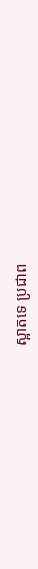ស្អាតទេ ប្រជាព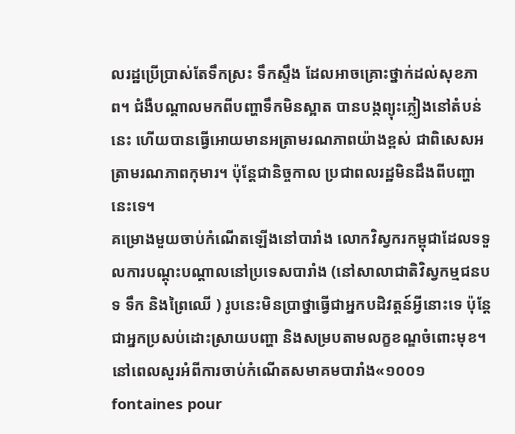លរដ្ឋប្រើប្រាស់តែទឹកស្រះ ទឹកស្ទឹង ដែលអាចគ្រោះថ្នាក់ដល់សុខភាព។ ជំងឺបណ្តាលមកពីបញ្ហាទឹកមិនស្អាត បានបង្កព្យុះភ្លៀងនៅតំបន់នេះ ហើយបានធ្វើអោយមានអត្រាមរណភាពយ៉ាងខ្ពស់ ជាពិសេសអត្រាមរណភាពកុមារ។ ប៉ុន្តែជានិច្ចកាល ប្រជាពលរដ្ឋមិនដឹងពីបញ្ហានេះទេ។
គម្រោងមួយចាប់កំណើតឡើងនៅបារាំង លោកវិស្វករកម្ពុជាដែលទទួលការបណ្តុះបណ្តាលនៅប្រទេសបារាំង (នៅសាលាជាតិវិស្វកម្មជនបទ ទឹក និងព្រៃឈើ ) រូបនេះមិនប្រាថ្នាធ្វើជាអ្នកបដិវត្តន៍អ្វីនោះទេ ប៉ុន្តែជាអ្នកប្រសប់ដោះស្រាយបញ្ហា និងសម្របតាមលក្ខខណ្ឌចំពោះមុខ។ នៅពេលសួរអំពីការចាប់កំណើតសមាគមបារាំង«១០០១ fontaines pour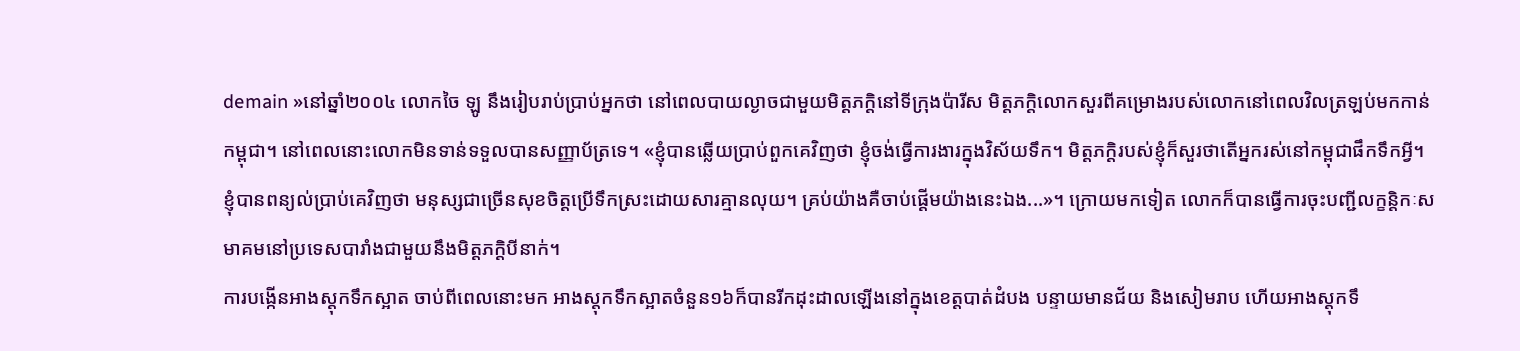demain »នៅឆ្នាំ២០០៤ លោកចៃ ឡូ នឹងរៀបរាប់ប្រាប់អ្នកថា នៅពេលបាយល្ងាចជាមួយមិត្តភក្តិនៅទីក្រុងប៉ារីស មិត្តភក្តិលោកសួរពីគម្រោងរបស់លោកនៅពេលវិលត្រឡប់មកកាន់កម្ពុជា។ នៅពេលនោះលោកមិនទាន់ទទួលបានសញ្ញាប័ត្រទេ។ «ខ្ញុំបានឆ្លើយប្រាប់ពួកគេវិញថា ខ្ញុំចង់ធ្វើការងារក្នុងវិស័យទឹក។ មិត្តភក្តិរបស់ខ្ញុំក៏សួរថាតើអ្នករស់នៅកម្ពុជាផឹកទឹកអ្វី។ ខ្ញុំបានពន្យល់ប្រាប់គេវិញថា មនុស្សជាច្រើនសុខចិត្តប្រើទឹកស្រះដោយសារគ្មានលុយ។ គ្រប់យ៉ាងគឺចាប់ផ្តើមយ៉ាងនេះឯង...»។ ក្រោយមកទៀត លោកក៏បានធ្វើការចុះបញ្ជីលក្ខន្តិកៈសមាគមនៅប្រទេសបារាំងជាមួយនឹងមិត្តភក្តិបីនាក់។
ការបង្កើនអាងស្តុកទឹកស្អាត ចាប់ពីពេលនោះមក អាងស្តុកទឹកស្អាតចំនួន១៦ក៏បានរីកដុះដាលឡើងនៅក្នុងខេត្តបាត់ដំបង បន្ទាយមានជ័យ និងសៀមរាប ហើយអាងស្តុកទឹ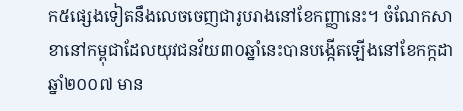ក៥ផ្សេងទៀតនឹងលេចចេញជារូបរាងនៅខែកញ្ញានេះ។ ចំណែកសាខានៅកម្ពុជាដែលយុវជនវ័យ៣០ឆ្នាំនេះបានបង្កើតឡើងនៅខែកក្កដា ឆ្នាំ២០០៧ មាន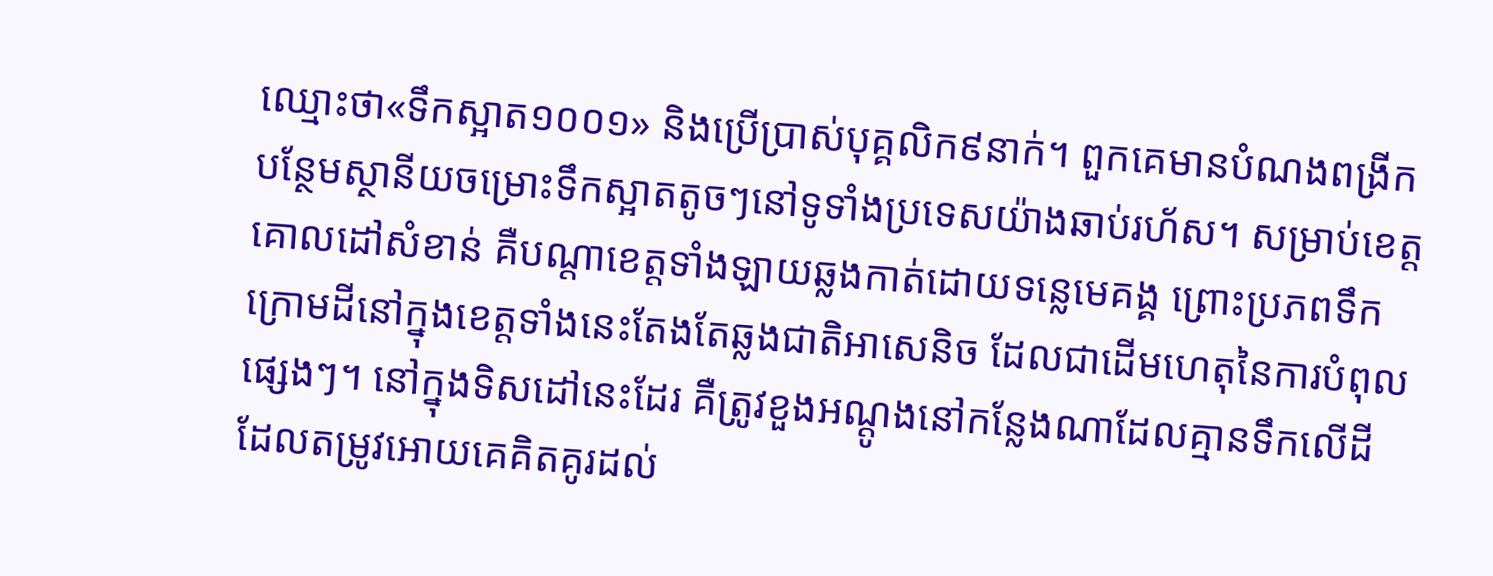ឈ្មោះថា«ទឹកស្អាត១០០១» និងប្រើប្រាស់បុគ្គលិក៩នាក់។ ពួកគេមានបំណងពង្រីកបន្ថែមស្ថានីយចម្រោះទឹកស្អាតតូចៗនៅទូទាំងប្រទេសយ៉ាងឆាប់រហ័ស។ សម្រាប់ខេត្តគោលដៅសំខាន់ គឺបណ្តាខេត្តទាំងឡាយឆ្លងកាត់ដោយទន្លេមេគង្គ ព្រោះប្រភពទឹកក្រោមដីនៅក្នុងខេត្តទាំងនេះតែងតែឆ្លងជាតិអាសេនិច ដែលជាដើមហេតុនៃការបំពុលផ្សេងៗ។ នៅក្នុងទិសដៅនេះដែរ គឺត្រូវខួងអណ្តូងនៅកន្លែងណាដែលគ្មានទឹកលើដី ដែលតម្រូវអោយគេគិតគូរដល់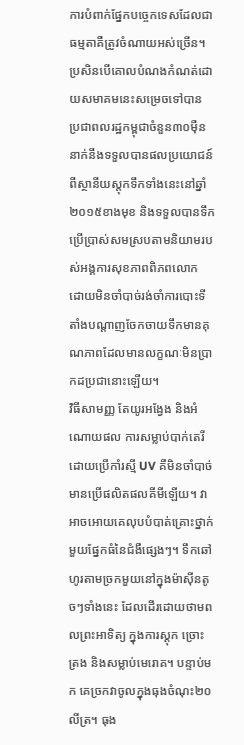ការបំពាក់ផ្នែកបច្ចេកទេសដែលជាធម្មតាគឺត្រូវចំណាយអស់ច្រើន។ ប្រសិនបើគោលបំណងកំណត់ដោយសមាគមនេះសម្រេចទៅបាន ប្រជាពលរដ្ឋកម្ពុជាចំនួន៣០ម៉ឺននាក់នឹងទទួលបានផលប្រយោជន៍ពីស្ថានីយស្តុកទឹកទាំងនេះនៅឆ្នាំ២០១៥ខាងមុខ និងទទួលបានទឹកប្រើប្រាស់សមស្របតាមនិយាមរបស់អង្គការសុខភាពពិភពលោក ដោយមិនចាំបាច់រង់ចាំការបោះទីតាំងបណ្តាញចែកចាយទឹកមានគុណភាពដែលមានលក្ខណៈមិនប្រាកដប្រជានោះឡើយ។
វិធីសាមញ្ញ តែយូរអង្វែង និងអំណោយផល ការសម្លាប់បាក់តេរីដោយប្រើកាំរស្មី UV គឺមិនចាំបាច់មានប្រើផលិតផលគីមីឡើយ។ វាអាចអោយគេលុបបំបាត់គ្រោះថ្នាក់មួយផ្នែកធំនៃជំងឺផ្សេងៗ។ ទឹកឆៅហូរតាមច្រកមួយនៅក្នុងម៉ាស៊ីនតូចៗទាំងនេះ ដែលដើរដោយថាមពលព្រះអាទិត្យ ក្នុងការស្តុក ច្រោះ ត្រង និងសម្លាប់មេរោគ។ បន្ទាប់មក គេច្រកវាចូលក្នុងធុងចំណុះ២០លីត្រ។ ធុង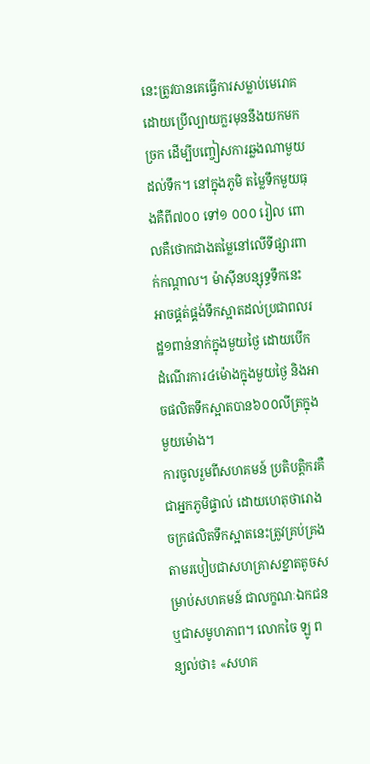នេះត្រូវបានគេធ្វើការសម្លាប់មេរោគដោយប្រើល្បាយក្លរមុននឹងយកមកច្រក ដើម្បីបញ្ចៀសការឆ្លងណាមួយដល់ទឹក។ នៅក្នុងភូមិ តម្លៃទឹកមួយធុងគឺពី៧០០ ទៅ១ ០០០ រៀល ពោលគឺថោកជាងតម្លៃនៅលើទីផ្សារពាក់កណ្តាល។ ម៉ាស៊ីនបន្សុទ្ធទឹកនេះអាចផ្គត់ផ្គង់ទឹកស្អាតដល់ប្រជាពលរដ្ឋ១ពាន់នាក់ក្នុងមួយថ្ងៃ ដោយបើកដំណើរការ៤ម៉ោងក្នុងមួយថ្ងៃ និងអាចផលិតទឹកស្អាតបាន៦០០លីត្រក្នុងមួយម៉ោង។
ការចូលរួមពីសហគមន៍ ប្រតិបត្តិករគឺជាអ្នកភូមិផ្ទាល់ ដោយហេតុថារោងចក្រផលិតទឹកស្អាតនេះត្រូវគ្រប់គ្រងតាមរបៀបជាសហគ្រាសខ្នាតតូចសម្រាប់សហគមន៍ ជាលក្ខណៈឯកជនឬជាសមូហភាព។ លោកចៃ ឡូ ពន្យល់ថា៖ «សហគ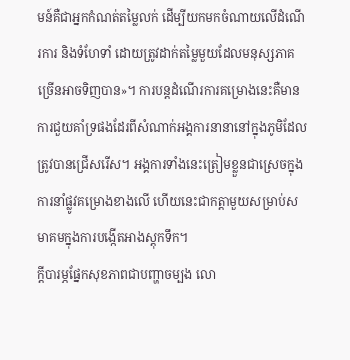មន៍គឺជាអ្នកកំណត់តម្លៃលក់ ដើម្បីយកមកចំណាយលើដំណើរការ និងទំហែទាំ ដោយត្រូវដាក់តម្លៃមួយដែលមនុស្សភាគច្រើនអាចទិញបាន»។ ការបន្តដំណើរការគម្រោងនេះគឺមានការជួយគាំទ្រផងដែរពីសំណាក់អង្គការនានានៅក្នុងភូមិដែលត្រូវបានជ្រើសរើស។ អង្គការទាំងនេះត្រៀមខ្លួនជាស្រេចក្នុងការនាំផ្លូវគម្រោងខាងលើ ហើយនេះជាកត្តាមួយសម្រាប់សមាគមក្នុងការបង្កើតអាងស្តុកទឹក។
ក្តីបារម្ភផ្នែកសុខភាពជាបញ្ហាចម្បង លោ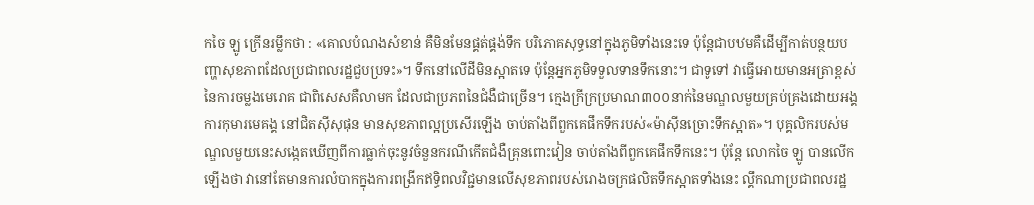កចៃ ឡូ ក្រើនរម្លឹកថា : «គោលបំណងសំខាន់ គឺមិនមែនផ្គត់ផ្គង់ទឹក បរិភោគសុទ្ធនៅក្នុងភូមិទាំងនេះទេ ប៉ុន្តែជាបឋមគឺដើម្បីកាត់បន្ថយបញ្ហាសុខភាពដែលប្រជាពលរដ្ឋជួបប្រទះ»។ ទឹកនៅលើដីមិនស្អាតទេ ប៉ុន្តែអ្នកភូមិទទួលទានទឹកនោះ។ ជាទូទៅ វាធ្វើអោយមានអត្រាខ្ពស់នៃការចម្លងមេរោគ ជាពិសេសគឺលាមក ដែលជាប្រភពនៃជំងឺជាច្រើន។ ក្មេងក្រីក្រប្រមាណ៣០០នាក់នៃមណ្ឌលមួយគ្រប់គ្រងដោយអង្គការកុមារមេគង្គ នៅជិតស៊ីសុផុន មានសុខភាពល្អប្រសើរឡើង ចាប់តាំងពីពួកគេផឹកទឹករបស់«ម៉ាស៊ីនច្រោះទឹកស្អាត»។ បុគ្គលិករបស់មណ្ឌលមួយនេះសង្កេតឃើញពីការធ្លាក់ចុះនូវចំនួនករណីកើតជំងឺគ្រុនពោះវៀន ចាប់តាំងពីពួកគេផឹកទឹកនេះ។ ប៉ុន្តែ លោកចៃ ឡូ បានលើកឡើងថា វានៅតែមានការលំបាកក្នុងការពង្រីកឥទ្ធិពលវិជ្ជមានលើសុខភាពរបស់រោងចក្រផលិតទឹកស្អាតទាំងនេះ ល្គឹកណាប្រជាពលរដ្ឋ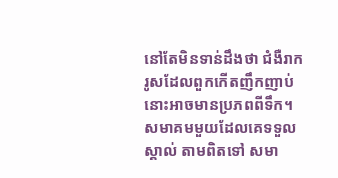នៅតែមិនទាន់ដឹងថា ជំងឺរាករូសដែលពួកកើតញឹកញាប់នោះអាចមានប្រភពពីទឹក។
សមាគមមួយដែលគេទទួលស្គាល់ តាមពិតទៅ សមា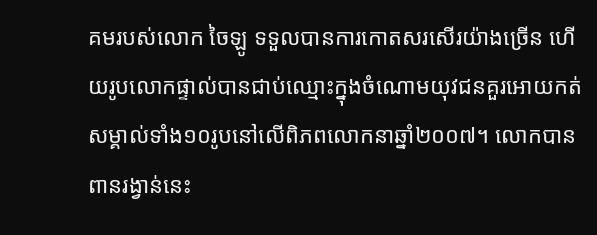គមរបស់លោក ចៃឡូ ទទួលបានការកោតសរសើរយ៉ាងច្រើន ហើយរូបលោកផ្ទាល់បានជាប់ឈ្មោះក្នុងចំណោមយុវជនគួរអោយកត់សម្គាល់ទាំង១០រូបនៅលើពិភពលោកនាឆ្នាំ២០០៧។ លោកបានពានរង្វាន់នេះ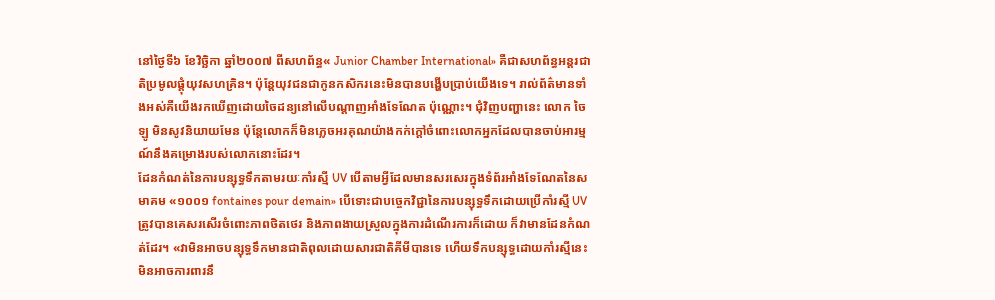នៅថ្ងៃទី៦ ខែវិច្ឆិកា ឆ្នាំ២០០៧ ពីសហព័ន្ធ« Junior Chamber International» គឺជាសហព័ន្ធអន្តរជាតិប្រមូលផ្តុំយុវសហគ្រិន។ ប៉ុន្តែយុវជនជាកូនកសិករនេះមិនបានបង្ហើបប្រាប់យើងទេ។ រាល់ព័ត៌មានទាំងអស់គឺយើងរកឃើញដោយចៃដន្យនៅលើបណ្តាញអាំងទែណែត ប៉ុណ្ណោះ។ ជុំវិញបញ្ហានេះ លោក ចៃ ឡូ មិនសូវនិយាយមែន ប៉ុន្តែលោកក៏មិនភ្លេចអរគុណយ៉ាងកក់ក្តៅចំពោះលោកអ្នកដែលបានចាប់អារម្មណ៍នឹងគម្រោងរបស់លោកនោះដែរ។
ដែនកំណត់នៃការបន្សុទ្ធទឹកតាមរយៈកាំរស្មី UV បើតាមអ្វីដែលមានសរសេរក្នុងទំព័រអាំងទែណែតនៃសមាគម «១០០១ fontaines pour demain» បើទោះជាបច្ចេកវិជ្ជានៃការបន្សុទ្ធទឹកដោយប្រើកាំរស្មី UV ត្រូវបានគេសរសើរចំពោះភាពថិតថេរ និងភាពងាយស្រួលក្នុងការដំណើរការក៏ដោយ ក៏វាមានដែនកំណត់ដែរ។ «វាមិនអាចបន្សុទ្ធទឹកមានជាតិពុលដោយសារជាតិគីមីបានទេ ហើយទឹកបន្សុទ្ធដោយកាំរស្មីនេះមិនអាចការពារនឹ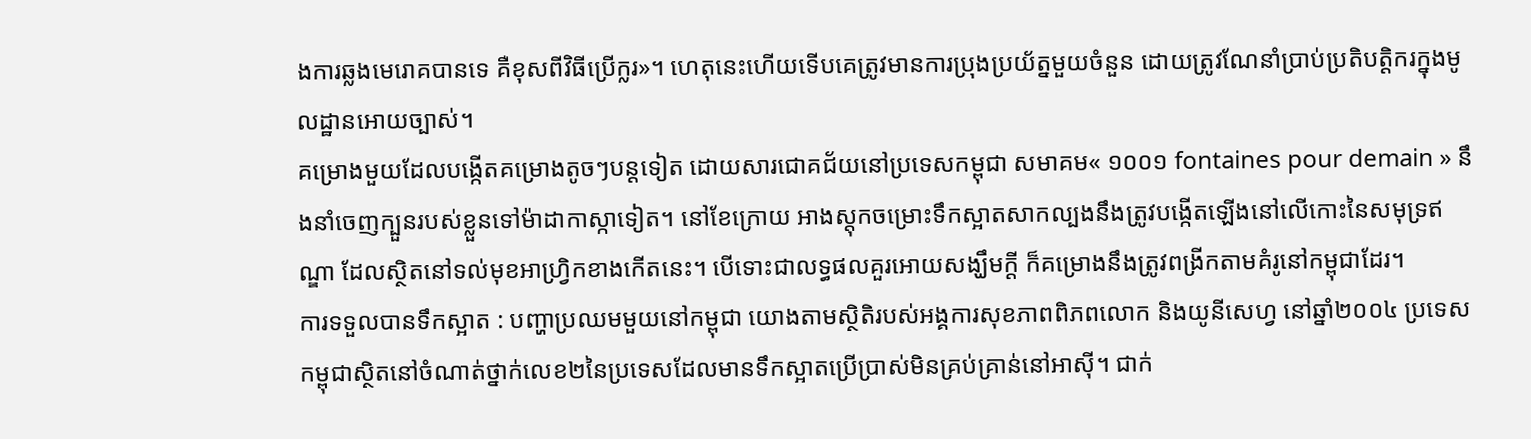ងការឆ្លងមេរោគបានទេ គឺខុសពីវិធីប្រើក្លរ»។ ហេតុនេះហើយទើបគេត្រូវមានការប្រុងប្រយ័ត្នមួយចំនួន ដោយត្រូវណែនាំប្រាប់ប្រតិបត្តិករក្នុងមូលដ្ឋានអោយច្បាស់។
គម្រោងមួយដែលបង្កើតគម្រោងតូចៗបន្តទៀត ដោយសារជោគជ័យនៅប្រទេសកម្ពុជា សមាគម« ១០០១ fontaines pour demain » នឹងនាំចេញក្បួនរបស់ខ្លួនទៅម៉ាដាកាស្កាទៀត។ នៅខែក្រោយ អាងស្តុកចម្រោះទឹកស្អាតសាកល្បងនឹងត្រូវបង្កើតឡើងនៅលើកោះនៃសមុទ្រឥណ្ឌា ដែលស្ថិតនៅទល់មុខអាហ្វ្រិកខាងកើតនេះ។ បើទោះជាលទ្ធផលគួរអោយសង្ឃឹមក្តី ក៏គម្រោងនឹងត្រូវពង្រីកតាមគំរូនៅកម្ពុជាដែរ។
ការទទួលបានទឹកស្អាត : បញ្ហាប្រឈមមួយនៅកម្ពុជា យោងតាមស្ថិតិរបស់អង្គការសុខភាពពិភពលោក និងយូនីសេហ្វ នៅឆ្នាំ២០០៤ ប្រទេសកម្ពុជាស្ថិតនៅចំណាត់ថ្នាក់លេខ២នៃប្រទេសដែលមានទឹកស្អាតប្រើប្រាស់មិនគ្រប់គ្រាន់នៅអាស៊ី។ ជាក់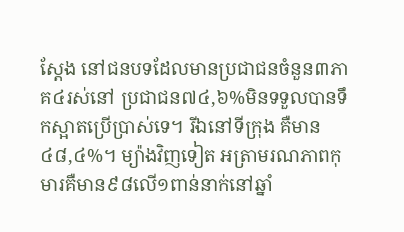ស្តែង នៅជនបទដែលមានប្រជាជនចំនួន៣ភាគ៤រស់នៅ ប្រជាជន៧៤,៦%មិនទទួលបានទឹកស្អាតប្រើប្រាស់ទេ។ រីឯនៅទីក្រុង គឺមាន៤៨,៤%។ ម្យ៉ាងវិញទៀត អត្រាមរណភាពកុមារគឺមាន៩៨លើ១ពាន់នាក់នៅឆ្នាំ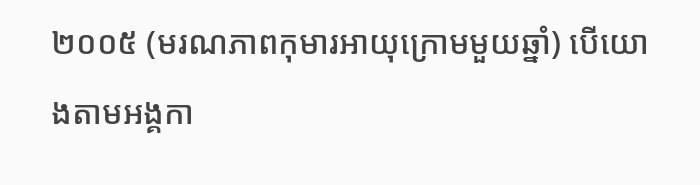២០០៥ (មរណភាពកុមារអាយុក្រោមមួយឆ្នាំ) បើយោងតាមអង្គកា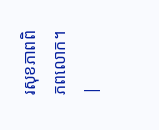រសុខភាពពិភពលោក។
|